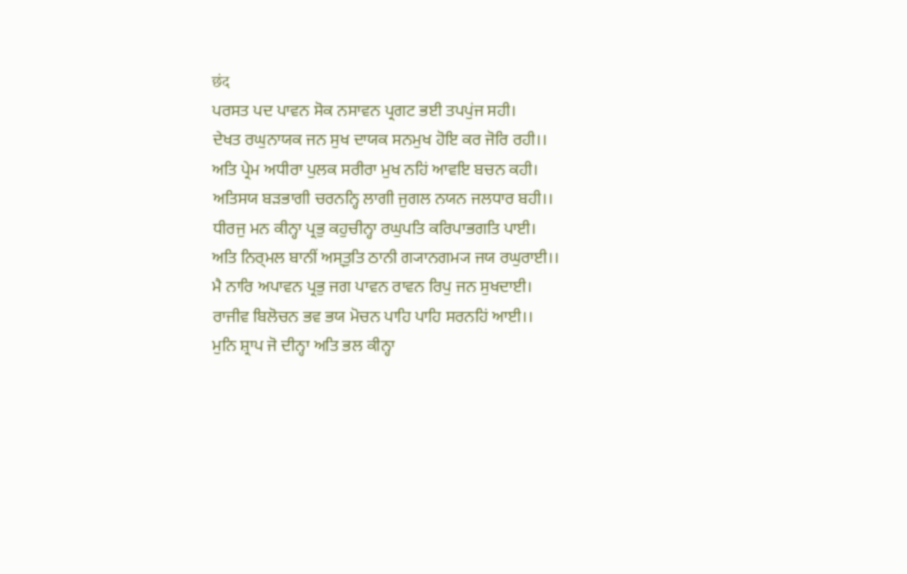छंद
ਪਰਸਤ ਪਦ ਪਾਵਨ ਸੋਕ ਨਸਾਵਨ ਪ੍ਰਗਟ ਭਈ ਤਪਪੁਂਜ ਸਹੀ।
ਦੇਖਤ ਰਘੁਨਾਯਕ ਜਨ ਸੁਖ ਦਾਯਕ ਸਨਮੁਖ ਹੋਇ ਕਰ ਜੋਰਿ ਰਹੀ।।
ਅਤਿ ਪ੍ਰੇਮ ਅਧੀਰਾ ਪੁਲਕ ਸਰੀਰਾ ਮੁਖ ਨਹਿਂ ਆਵਇ ਬਚਨ ਕਹੀ।
ਅਤਿਸਯ ਬਡ਼ਭਾਗੀ ਚਰਨਨ੍ਹਿ ਲਾਗੀ ਜੁਗਲ ਨਯਨ ਜਲਧਾਰ ਬਹੀ।।
ਧੀਰਜੁ ਮਨ ਕੀਨ੍ਹਾ ਪ੍ਰਭੁ ਕਹੁਚੀਨ੍ਹਾ ਰਘੁਪਤਿ ਕਰਿਪਾਭਗਤਿ ਪਾਈ।
ਅਤਿ ਨਿਰ੍ਮਲ ਬਾਨੀਂ ਅਸ੍ਤੁਤਿ ਠਾਨੀ ਗ੍ਯਾਨਗਮ੍ਯ ਜਯ ਰਘੁਰਾਈ।।
ਮੈ ਨਾਰਿ ਅਪਾਵਨ ਪ੍ਰਭੁ ਜਗ ਪਾਵਨ ਰਾਵਨ ਰਿਪੁ ਜਨ ਸੁਖਦਾਈ।
ਰਾਜੀਵ ਬਿਲੋਚਨ ਭਵ ਭਯ ਮੋਚਨ ਪਾਹਿ ਪਾਹਿ ਸਰਨਹਿਂ ਆਈ।।
ਮੁਨਿ ਸ਼੍ਰਾਪ ਜੋ ਦੀਨ੍ਹਾ ਅਤਿ ਭਲ ਕੀਨ੍ਹਾ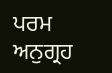ਪਰਮ ਅਨੁਗ੍ਰਹ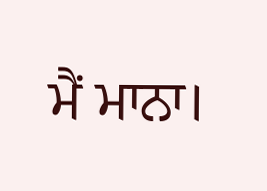ਮੈਂ ਮਾਨਾ।